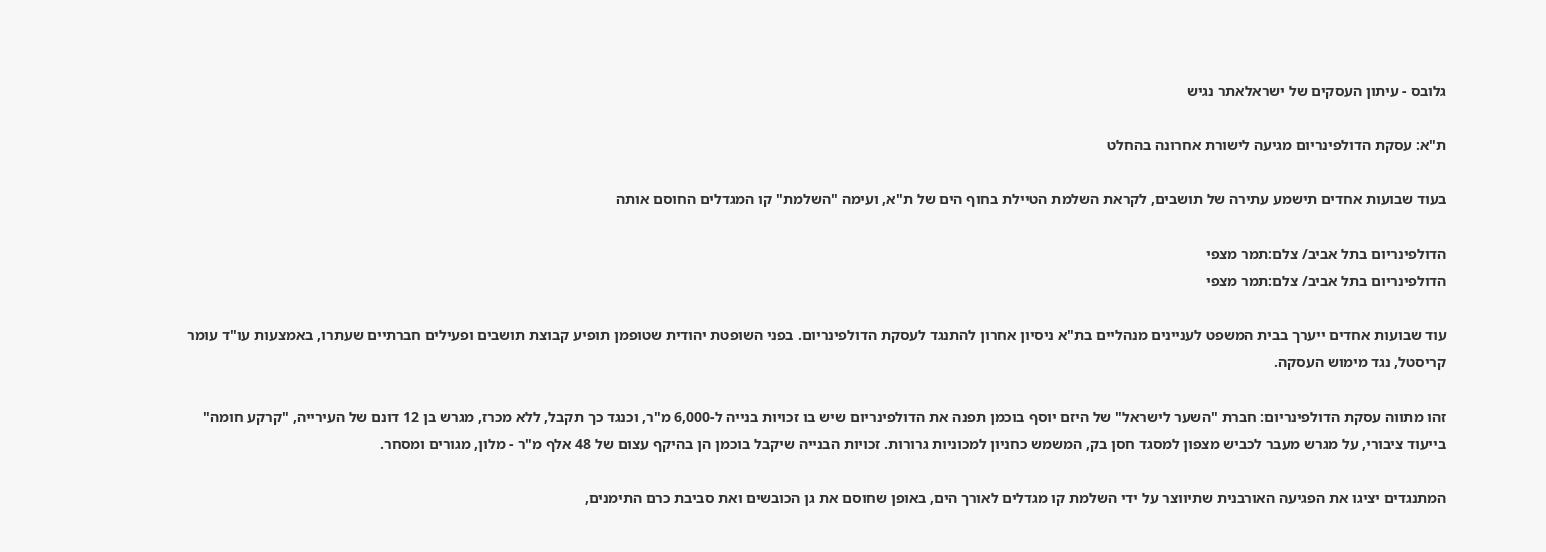גלובס - עיתון העסקים של ישראלאתר נגיש

ת"א: עסקת הדולפינריום מגיעה לישורת אחרונה בהחלט

בעוד שבועות אחדים תישמע עתירה של תושבים, לקראת השלמת הטיילת בחוף הים של ת"א, ועימה "השלמת" קו המגדלים החוסם אותה

הדולפינריום בתל אביב/ צלם:תמר מצפי
הדולפינריום בתל אביב/ צלם:תמר מצפי

עוד שבועות אחדים ייערך בבית המשפט לעניינים מנהליים בת"א ניסיון אחרון להתנגד לעסקת הדולפינריום. בפני השופטת יהודית שטופמן תופיע קבוצת תושבים ופעילים חברתיים שעתרו, באמצעות עו"ד עומר קריסטל, נגד מימוש העסקה.

זהו מתווה עסקת הדולפינריום: חברת "השער לישראל" של היזם יוסף בוכמן תפנה את הדולפינריום שיש בו זכויות בנייה ל-6,000 מ"ר, וכנגד כך תקבל, ללא מכרז, מגרש בן 12 דונם של העירייה, "קרקע חומה" בייעוד ציבורי, על מגרש מעבר לכביש מצפון למסגד חסן בק, המשמש כחניון למכוניות גרורות. זכויות הבנייה שיקבל בוכמן הן בהיקף עצום של 48 אלף מ"ר - מלון, מגורים ומסחר.

המתנגדים יציגו את הפגיעה האורבנית שתיווצר על ידי השלמת קו מגדלים לאורך הים, באופן שחוסם את גן הכובשים ואת סביבת כרם התימנים,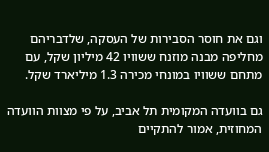וגם את חוסר הסבירות של העסקה, שלדבריהם מחליפה מבנה מוזנח ששוויו 42 מיליון שקל, עם מתחם ששוויו במונחי מכירה 1.3 מיליארד שקל.

גם בוועדה המקומית תל אביב, על פי מצוות הוועדה המחוזית, אמור להתקיים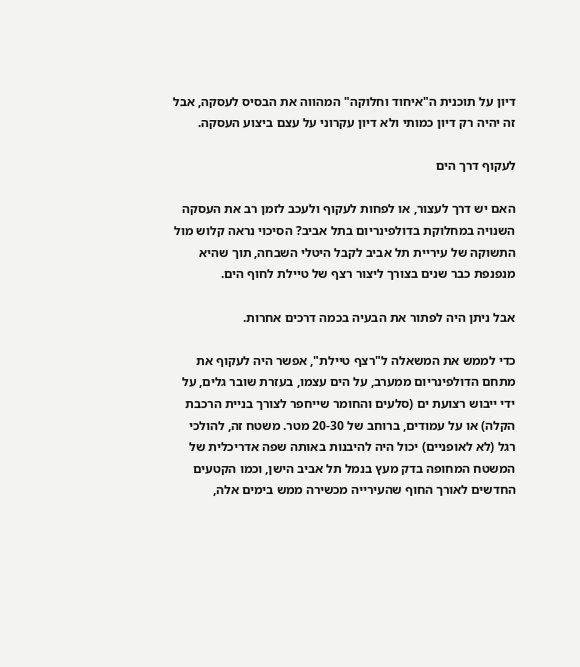דיון על תוכנית ה"איחוד וחלוקה" המהווה את הבסיס לעסקה, אבל זה יהיה רק דיון כמותי ולא דיון עקרוני על עצם ביצוע העסקה.

לעקוף דרך הים

האם יש דרך לעצור, או לפחות לעקוף ולעכב לזמן רב את העסקה השנויה במחלוקת בדולפינריום בתל אביב? הסיכוי נראה קלוש מול התשוקה של עיריית תל אביב לקבל היטלי השבחה, תוך שהיא מנפנפת כבר שנים בצורך ליצור רצף של טיילת לחוף הים.

אבל ניתן היה לפתור את הבעיה בכמה דרכים אחרות.

כדי לממש את המשאלה ל"רצף טיילת", אפשר היה לעקוף את מתחם הדולפינריום ממערב, על הים עצמו, בעזרת שובר גלים, על ידי ייבוש רצועת ים (סלעים והחומר שייחפר לצורך בניית הרכבת הקלה) או על עמודים, ברוחב של 20-30 מטר. משטח זה, להולכי רגל (לא לאופניים) יכול היה להיבנות באותה שפה אדריכלית של המשטח המחופה בדק מעץ בנמל תל אביב הישן, וכמו הקטעים החדשים לאורך החוף שהעירייה מכשירה ממש בימים אלה,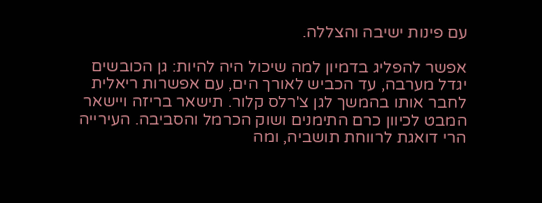עם פינות ישיבה והצללה.

אפשר להפליג בדמיון למה שיכול היה להיות: גן הכובשים יגדל מערבה, עד הכביש לאורך הים, עם אפשרות ריאלית לחבר אותו בהמשך לגן צ'רלס קלור. תישאר בריזה ויישאר המבט לכיוון כרם התימנים ושוק הכרמל והסביבה. העירייה הרי דואגת לרווחת תושביה, ומה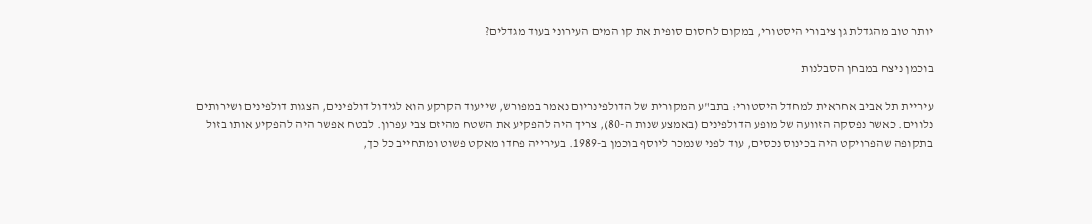יותר טוב מהגדלת גן ציבורי היסטורי, במקום לחסום סופית את קו המים העירוני בעוד מגדלים?

בוכמן ניצח במבחן הסבלנות

עיריית תל אביב אחראית למחדל היסטורי: בתב"ע המקורית של הדולפינריום נאמר במפורש, שייעוד הקרקע הוא לגידול דולפינים, הצגות דולפינים ושירותים נלווים. כאשר נפסקה הזוועה של מופע הדולפינים (באמצע שנות ה-80), צריך היה להפקיע את השטח מהיזם צבי עפרון. לבטח אפשר היה להפקיע אותו בזול בתקופה שהפרויקט היה בכינוס נכסים, עוד לפני שנמכר ליוסף בוכמן ב-1989. בעירייה פחדו מאקט פשוט ומתחייב כל כך,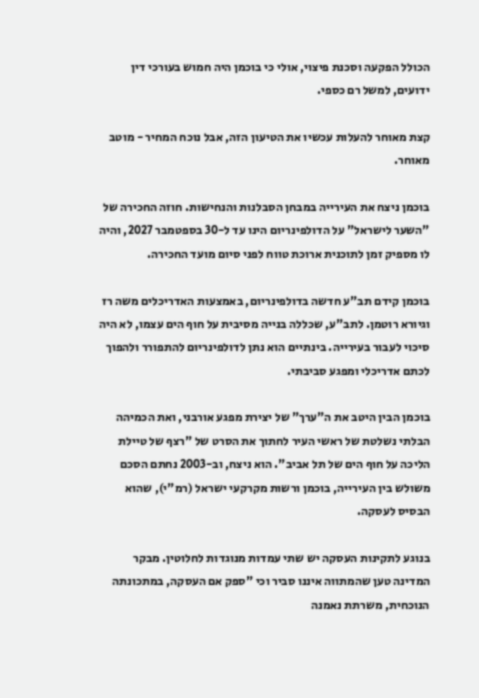הכולל הפקעה וסכנת פיצוי, אולי כי בוכמן היה חמוש בעורכי דין ידועים, למשל רם כספי.

קצת מאוחר להעלות עכשיו את הטיעון הזה, אבל נוכח המחיר - מוטב מאוחר.

בוכמן ניצח את העירייה במבחן הסבלנות והנחישות. חוזה החכירה של "השער לישראל" על הדולפינריום הינו עד ל-30 בספטמבר 2027, והיה לו מספיק זמן לתוכנית ארוכת טווח לפני סיום מועד החכירה.

בוכמן קידם תב"ע חדשה בדולפינריום, באמצעות האדריכלים משה רז וגיורא רוטמן. לתב"ע, שכללה בנייה מסיבית על חוף הים עצמו, לא היה סיכוי לעבור בעירייה. בינתיים הוא נתן לדולפינריום להתפורר ולהפוך לכתם אדריכלי ומפגע סביבתי.

בוכמן הבין היטב את ה"ערך" של יצירת מפגע אורבני, ואת הכמיהה הבלתי נשלטת של ראשי העיר לחתוך את הסרט של "רצף של טיילת הליכה על חוף הים של תל אביב". הוא ניצח, וב-2003 נחתם הסכם משולש בין העירייה, בוכמן ורשות מקרקעי ישראל (רמ"י), שהוא הבסיס לעסקה.

בנוגע לתקינות העסקה יש שתי עמדות מנוגדות לחלוטין. מבקר המדינה טען שהמתווה איננו סביר וכי "ספק אם העסקה, במתכונתה הנוכחית, משרתת נאמנה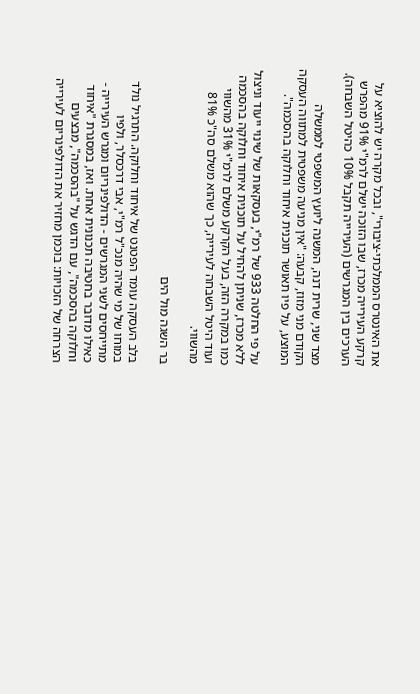את האינטרס הממלכתי-ציבורי", ובכל מקרה יש להוציא על קרקע העירייה מכרז, שבו הזוכה ישלם לרמ"י 91% מהפרש הערכים בין המגרשים (העירייה תקבל 10% כהיטל השבחה).

מצד שני, שרית דנה, המשנה ליועץ המשפטי לממשלה הקודם מני מזוז, קבעה: "אין מניעה משפטית למתווה העסקה המוצע, על פיו תאושר תוכנית איחוד וחלוקה בהסכמה".

על פי החלטה 933 של רמ"י, בעסקאות של שינוי ייעוד וניצול ללא מכרז, שניתן להחיל על תוכנית איחוד וחלוקה בהסכמה כמו במקרה הזה, בעל הקרקע משלם לרמ"י 31% מהשווי ועוד היטל השבחה לעירייה, כך שהוא משלם סה"כ 81% מהשווי.

בר השגה מול הים

בלב העסקה עומד הפטנט של איחוד וחלוקה. התרגיל נולד במוחו של מי שהיה מנכ"ל רמ"י, אבי דרכסלר, ולפיו מתייחסים לשני המגרשים - הדולפינריום ומגרש העירייה - כאילו מדובר בחטיבה תכנונית אחת. ואז, במסגרת "איחוד וחלוקה בהסכמה", עם הדגש על "בהסכמה", מבצעים הצרחה של הזכויות: בוכמן מחזיר את הדולפינריום לעירייה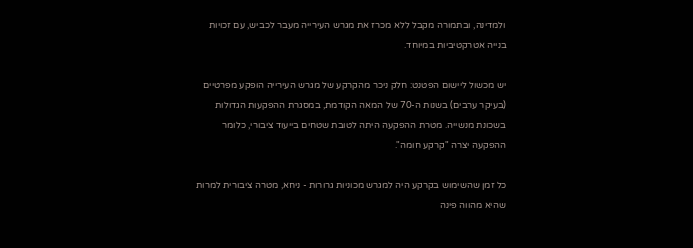ולמדינה, ובתמורה מקבל ללא מכרז את מגרש העירייה מעבר לכביש, עם זכויות בנייה אטרקטיביות במיוחד.

יש מכשול ליישום הפטנט: חלק ניכר מהקרקע של מגרש העירייה הופקע מפרטיים (בעיקר ערבים) בשנות ה-70 של המאה הקודמת, במסגרת ההפקעות הגדולות בשכונת מנשייה. מטרת ההפקעה היתה לטובת שטחים בייעוד ציבורי, כלומר ההפקעה יצרה "קרקע חומה".

כל זמן שהשימוש בקרקע היה למגרש מכוניות גרורות - ניחא, מטרה ציבורית למרות שהיא מהווה פינה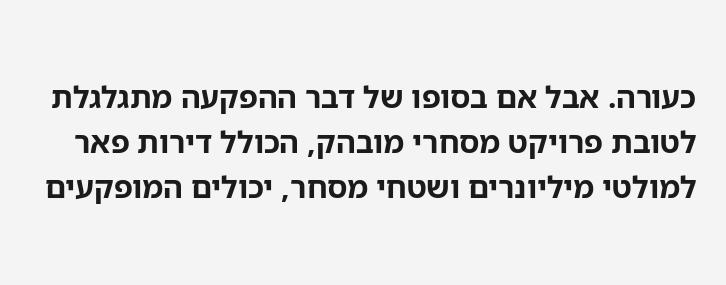כעורה. אבל אם בסופו של דבר ההפקעה מתגלגלת לטובת פרויקט מסחרי מובהק, הכולל דירות פאר למולטי מיליונרים ושטחי מסחר, יכולים המופקעים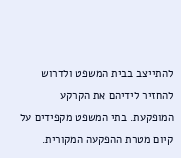להתייצב בבית המשפט ולדרוש להחזיר לידיהם את הקרקע המופקעת. בתי המשפט מקפידים על קיום מטרת ההפקעה המקורית.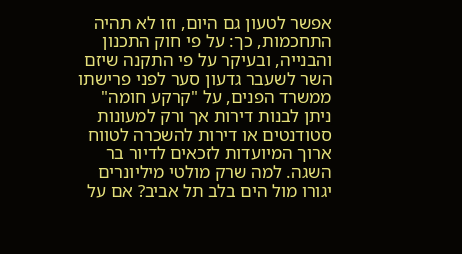אפשר לטעון גם היום, וזו לא תהיה התחכמות, כך: על פי חוק התכנון והבנייה, ובעיקר על פי התקנה שיזם השר לשעבר גדעון סער לפני פרישתו ממשרד הפנים, על "קרקע חומה" ניתן לבנות דירות אך ורק למעונות סטודנטים או דירות להשכרה לטווח ארוך המיועדות לזכאים לדיור בר השגה. למה שרק מולטי מיליונרים יגורו מול הים בלב תל אביב? אם על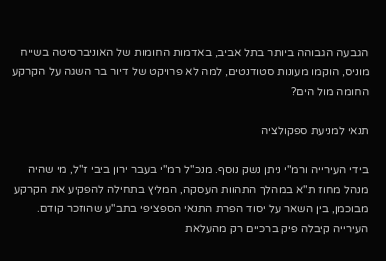הגבעה הגבוהה ביותר בתל אביב, באדמות החומות של האוניברסיטה בשייח מוניס, הוקמו מעונות סטודנטים, למה לא פרויקט של דיור בר השגה על הקרקע החומה מול הים?

תנאי למניעת ספקולציה

בידי העירייה ורמ"י ניתן נשק נוסף. מנכ"ל רמ"י בעבר ירון ביבי ז"ל, מי שהיה מנהל מחוז ת"א במהלך התהוות העסקה, המליץ בתחילה להפקיע את הקרקע מבוכמן, בין השאר על יסוד הפרת התנאי הספציפי בתב"ע שהוזכר קודם. העירייה קיבלה פיק ברכיים רק מהעלאת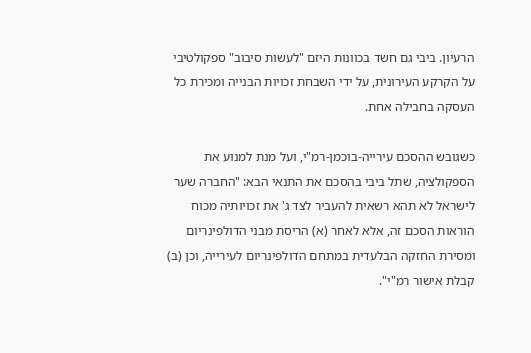הרעיון. ביבי גם חשד בכוונות היזם "לעשות סיבוב" ספקולטיבי על הקרקע העירונית, על ידי השבחת זכויות הבנייה ומכירת כל העסקה בחבילה אחת.

כשגובש ההסכם עירייה-בוכמן-רמ"י, ועל מנת למנוע את הספקולציה, שתל ביבי בהסכם את התנאי הבא: "החברה שער לישראל לא תהא רשאית להעביר לצד ג' את זכויותיה מכוח הוראות הסכם זה, אלא לאחר (א) הריסת מבני הדולפינריום ומסירת החזקה הבלעדית במתחם הדולפינריום לעירייה, וכן (ב) קבלת אישור רמ"י".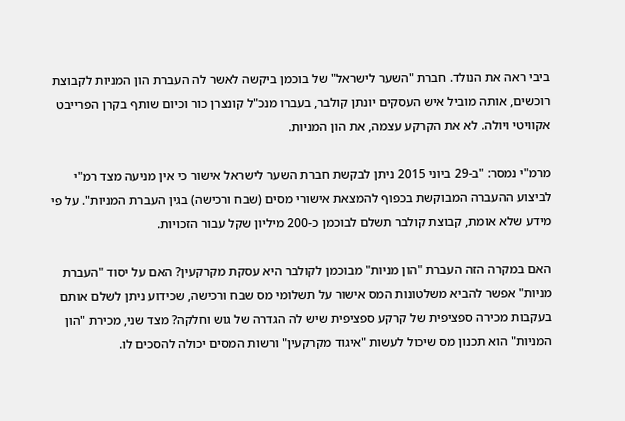ביבי ראה את הנולד. חברת "השער לישראל" של בוכמן ביקשה לאשר לה העברת הון המניות לקבוצת רוכשים, אותה מוביל איש העסקים יונתן קולבר, בעברו מנכ"ל קונצרן כור וכיום שותף בקרן הפרייבט אקוויטי ויולה. לא את הקרקע עצמה, את הון המניות.

מרמ"י נמסר: "ב-29 ביוני 2015 ניתן לבקשת חברת השער לישראל אישור כי אין מניעה מצד רמ"י לביצוע ההעברה המבוקשת בכפוף להמצאת אישורי מסים (שבח ורכישה) בגין העברת המניות". על פי מידע שלא אומת, קבוצת קולבר תשלם לבוכמן כ-200 מיליון שקל עבור הזכויות.

האם במקרה הזה העברת "הון מניות" מבוכמן לקולבר היא עסקת מקרקעין? האם על יסוד "העברת מניות" אפשר להביא משלטונות המס אישור על תשלומי מס שבח ורכישה, שכידוע ניתן לשלם אותם בעקבות מכירה ספציפית של קרקע ספציפית שיש לה הגדרה של גוש וחלקה? מצד שני, מכירת "הון המניות" הוא תכנון מס שיכול לעשות "איגוד מקרקעין" ורשות המסים יכולה להסכים לו.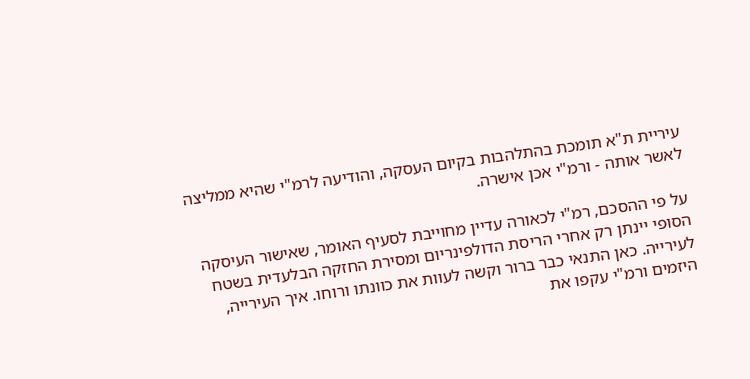עיריית ת"א תומכת בהתלהבות בקיום העסקה, והודיעה לרמ"י שהיא ממליצה לאשר אותה - ורמ"י אכן אישרה.

על פי ההסכם, רמ"י לכאורה עדיין מחוייבת לסעיף האומר, שאישור העיסקה הסופי יינתן רק אחרי הריסת הדולפינריום ומסירת החזקה הבלעדית בשטח לעירייה. כאן התנאי כבר ברור וקשה לעוות את כוונתו ורוחו. איך העירייה, היזמים ורמ"י עקפו את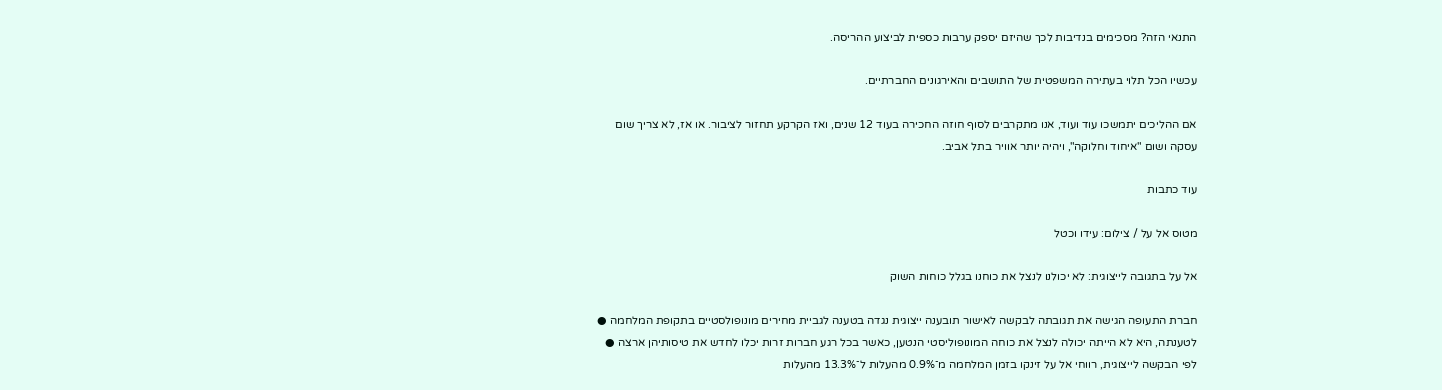התנאי הזה? מסכימים בנדיבות לכך שהיזם יספק ערבות כספית לביצוע ההריסה.

עכשיו הכל תלוי בעתירה המשפטית של התושבים והאירגונים החברתיים.

אם ההליכים יתמשכו עוד ועוד, אנו מתקרבים לסוף חוזה החכירה בעוד 12 שנים, ואז הקרקע תחזור לציבור. או אז, לא צריך שום עסקה ושום "איחוד וחלוקה", ויהיה יותר אוויר בתל אביב.

עוד כתבות

מטוס אל על / צילום: עידו וכטל

אל על בתגובה לייצוגית: לא יכולנו לנצל את כוחנו בגלל כוחות השוק

חברת התעופה הגישה את תגובתה לבקשה לאישור תובענה ייצוגית נגדה בטענה לגביית מחירים מונופולסטיים בתקופת המלחמה ● לטענתה, היא לא הייתה יכולה לנצל את כוחה המונופוליסטי הנטען, כאשר בכל רגע חברות זרות יכלו לחדש את טיסותיהן ארצה ● לפי הבקשה לייצוגית, רווחי אל על זינקו בזמן המלחמה מ־0.9% מהעלות ל־13.3% מהעלות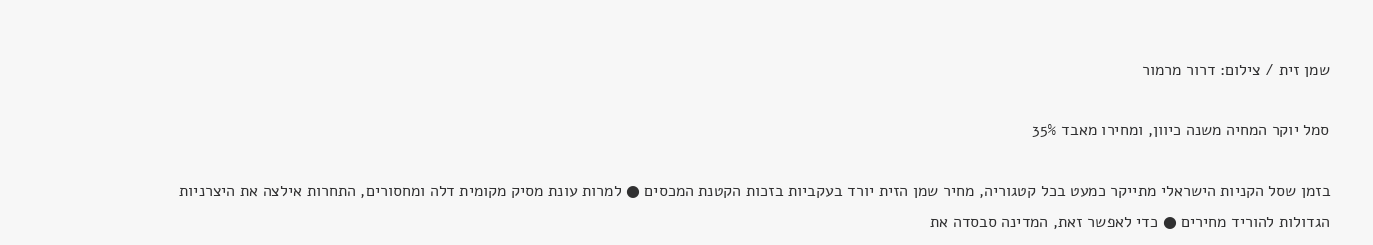שמן זית / צילום: דרור מרמור

סמל יוקר המחיה משנה כיוון, ומחירו מאבד 35%

בזמן שסל הקניות הישראלי מתייקר כמעט בכל קטגוריה, מחיר שמן הזית יורד בעקביות בזכות הקטנת המכסים ● למרות עונת מסיק מקומית דלה ומחסורים, התחרות אילצה את היצרניות הגדולות להוריד מחירים ● כדי לאפשר זאת, המדינה סבסדה את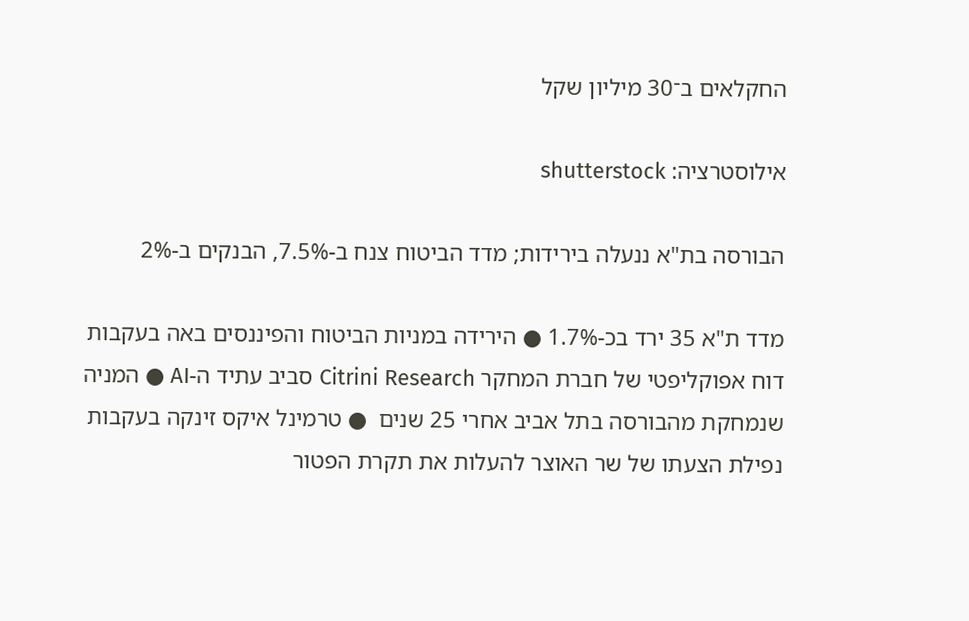החקלאים ב־30 מיליון שקל

אילוסטרציה: shutterstock

הבורסה בת"א ננעלה בירידות; מדד הביטוח צנח ב-7.5%, הבנקים ב-2%

מדד ת"א 35 ירד בכ-1.7% ● הירידה במניות הביטוח והפיננסים באה בעקבות דוח אפוקליפטי של חברת המחקר Citrini Research סביב עתיד ה-AI ● המניה שנמחקת מהבורסה בתל אביב אחרי 25 שנים  ● טרמינל איקס זינקה בעקבות נפילת הצעתו של שר האוצר להעלות את תקרת הפטור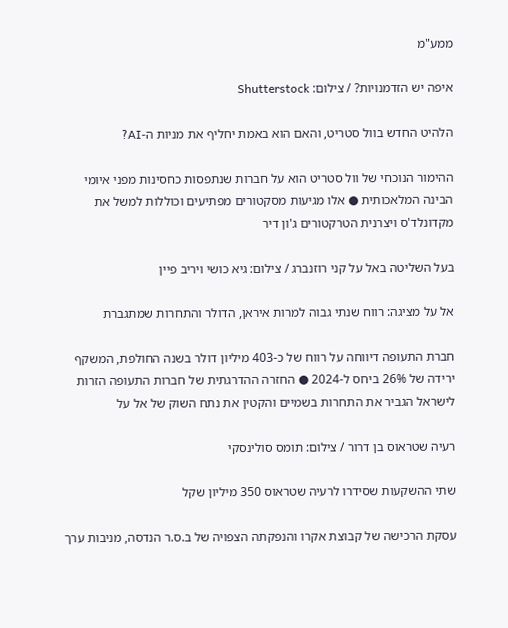ממע"מ

איפה יש הזדמנויות? / צילום: Shutterstock

הלהיט החדש בוול סטריט, והאם הוא באמת יחליף את מניות ה-AI?

ההימור הנוכחי של וול סטריט הוא על חברות שנתפסות כחסינות מפני איומי הבינה המלאכותית ● אלו מגיעות מסקטורים מפתיעים וכוללות למשל את מקדונלד'ס ויצרנית הטרקטורים ג'ון דיר

בעל השליטה באל על קני רוזנברג / צילום: גיא כושי ויריב פיין

אל על מציגה: רווח שנתי גבוה למרות איראן, הדולר והתחרות שמתגברת

חברת התעופה דיווחה על רווח של כ-403 מיליון דולר בשנה החולפת, המשקף ירידה של 26% ביחס ל-2024 ● החזרה ההדרגתית של חברות התעופה הזרות לישראל הגביר את התחרות בשמיים והקטין את נתח השוק של אל על

רעיה שטראוס בן דרור / צילום: תומס סולינסקי

שתי ההשקעות שסידרו לרעיה שטראוס 350 מיליון שקל

עסקת הרכישה של קבוצת אקרו והנפקתה הצפויה של ב.ס.ר הנדסה, מניבות ערך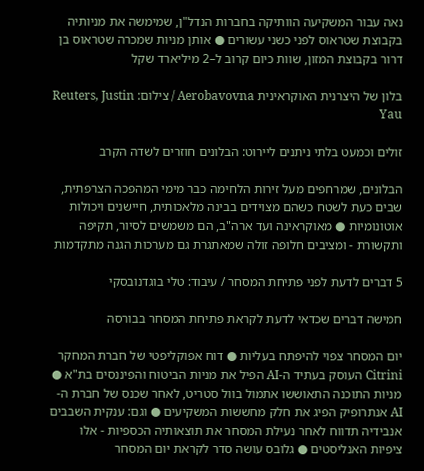נאה עבור המשקיעה הוותיקה בחברות הנדל"ן, שמימשה את מניותיה בקבוצת שטראוס לפני כשני עשורים ● אותן מניות שמכרה שטראוס בן דרור בקבוצת המזון, שוות כיום קרוב ל–2 מיליארד שקל

בלון של היצרנית האוקראינית Aerobavovna / צילום: Reuters, Justin Yau

זולים וכמעט בלתי ניתנים ליירוט: הבלונים חוזרים לשדה הקרב

הבלונים, שמרחפים מעל זירות הלחימה כבר מימי המהפכה הצרפתית, שבים כעת לשטח כשהם מצוידים בבינה מלאכותית, חיישנים ויכולות אוטונומיות ● מאוקראינה ועד ארה"ב, הם משמשים לסיור, תקיפה ותקשורת - ומציבים חלופה זולה שמאתגרת גם מערכות הגנה מתקדמות

5 דברים לדעת לפני פתיחת המסחר / עיבוד: טלי בוגדנובסקי

חמישה דברים שכדאי לדעת לקראת פתיחת המסחר בבורסה

יום המסחר צפוי להיפתח בעליות ● דוח אפוקליפטי של חברת המחקר Citrini העוסק בעתיד ה-AI הפיל את מניות הביטוח והפיננסים בת"א ● מניות התוכנה התאוששו אתמול בוול סטריט, לאחר שכנס של חברת ה-AI אנתרופיק הפיג את חלק מחששות המשקיעים ● וגם: ענקית השבבים אנבידיה תדווח לאחר נעילת המסחר את תוצאותיה הכספיות - אלו ציפיות האנליסטים ● גלובס עושה סדר לקראת יום המסחר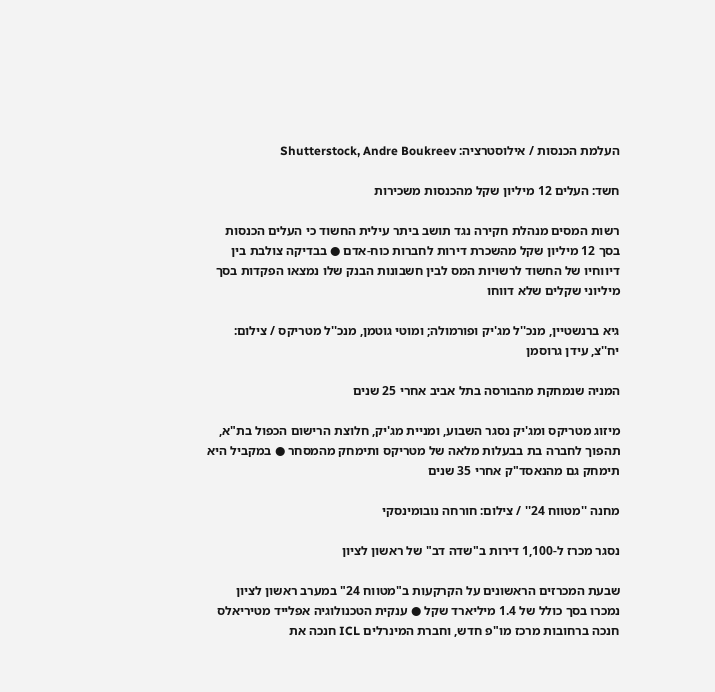העלמת הכנסות / אילוסטרציה: Shutterstock, Andre Boukreev

חשד: העלים 12 מיליון שקל מהכנסות משכירות

רשות המסים מנהלת חקירה נגד תושב ביתר עילית החשוד כי העלים הכנסות בסך 12 מיליון שקל מהשכרת דירות לחברות כוח-אדם ● בבדיקה צולבת בין דיווחיו של החשוד לרשויות המס לבין חשבונות הבנק שלו נמצאו הפקדות בסך מיליוני שקלים שלא דווחו

גיא ברנשטיין, מנכ''ל מג'יק ופורמולה; ומוטי גוטמן, מנכ''ל מטריקס / צילום: יח''צ, עידן גרוסמן

המניה שנמחקת מהבורסה בתל אביב אחרי 25 שנים

מיזוג מטריקס ומג'יק נסגר השבוע, ומניית מג'יק, חלוצת הרישום הכפול בת"א, תהפוך לחברה בת בבעלות מלאה של מטריקס ותימחק מהמסחר ● במקביל היא תימחק גם מהנאסד"ק אחרי 35 שנים

מחנה ''מטווח 24'' / צילום: חורחה נובומינסקי

נסגר מכרז ל-1,100 דירות ב"שדה דב" של ראשון לציון

שבעת המכרזים הראשונים על הקרקעות ב"מטווח 24" במערב ראשון לציון נמכרו בסך כולל של 1.4 מיליארד שקל ● ענקית הטכנולוגיה אפלייד מטיריאלס חנכה ברחובות מרכז מו"פ חדש, וחברת המינרלים ICL חנכה את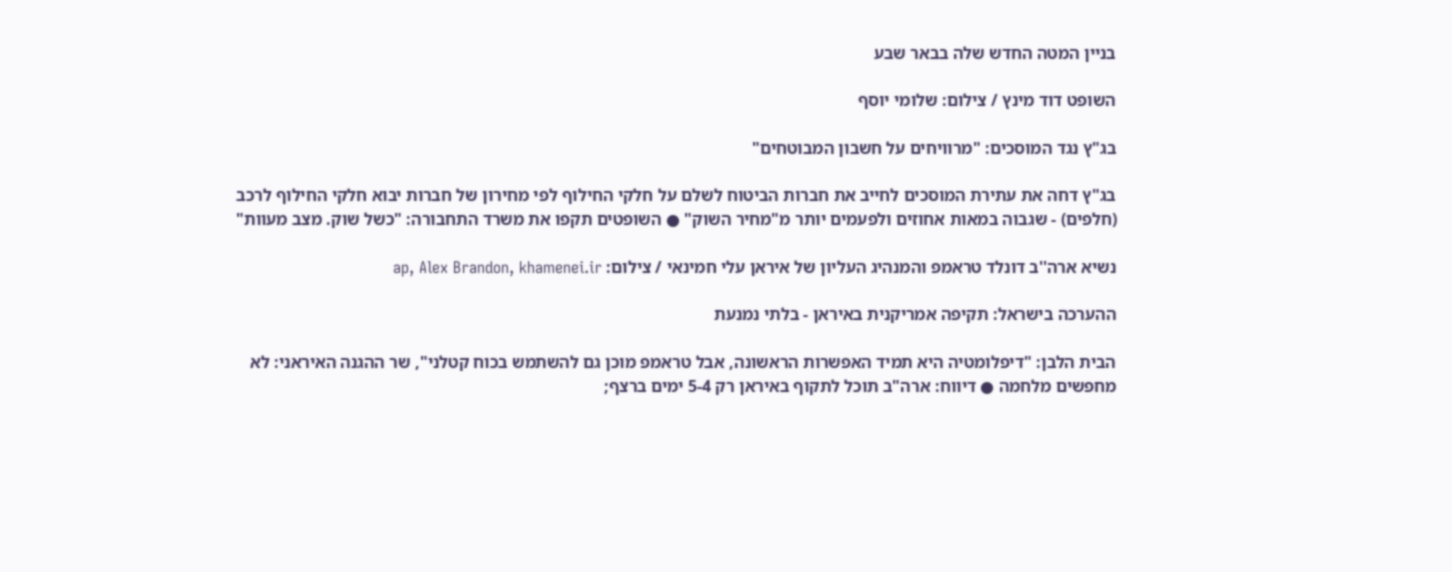בניין המטה החדש שלה בבאר שבע

השופט דוד מינץ / צילום: שלומי יוסף

בג"ץ נגד המוסכים: "מרוויחים על חשבון המבוטחים"

בג"ץ דחה את עתירת המוסכים לחייב את חברות הביטוח לשלם על חלקי החילוף לפי מחירון של חברות יבוא חלקי החילוף לרכב (חלפים) - שגבוה במאות אחוזים ולפעמים יותר מ"מחיר השוק" ● השופטים תקפו את משרד התחבורה: "כשל שוק. מצב מעוות"

נשיא ארה''ב דונלד טראמפ והמנהיג העליון של איראן עלי חמינאי / צילום: ap, Alex Brandon, khamenei.ir

ההערכה בישראל: תקיפה אמריקנית באיראן - בלתי נמנעת

הבית הלבן: "דיפלומטיה היא תמיד האפשרות הראשונה, אבל טראמפ מוכן גם להשתמש בכוח קטלני", שר ההגנה האיראני: לא מחפשים מלחמה ● דיווח: ארה"ב תוכל לתקוף באיראן רק 5-4 ימים ברצף;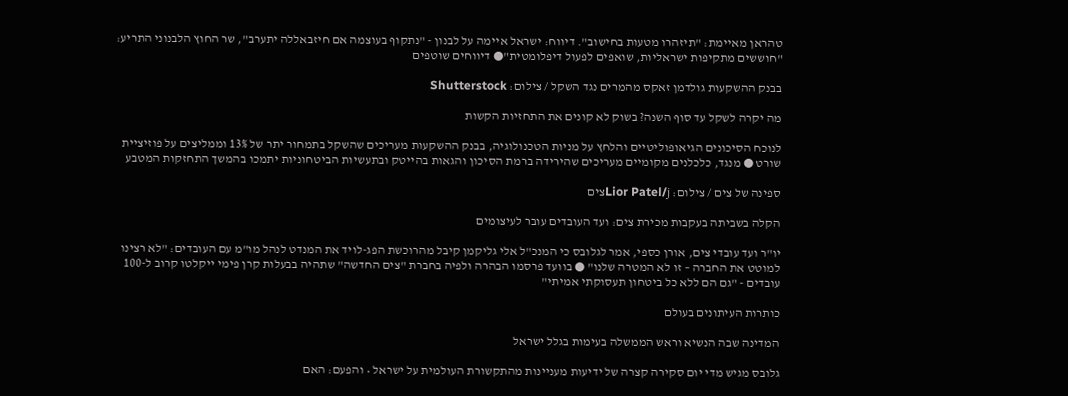טהראן מאיימת: "תיזהרו מטעות בחישוב". דיווח: ישראל איימה על לבנון - "נתקוף בעוצמה אם חיזבאללה יתערב", שר החוץ הלבנוני התריע: "חוששים מתקיפות ישראליות, שואפים לפעול דיפלומטית"● דיווחים שוטפים

בבנק ההשקעות גולדמן זאקס מהמרים נגד השקל / צילום: Shutterstock

מה יקרה לשקל עד סוף השנה? בשוק לא קונים את התחזיות הקשות

לנוכח הסיכונים הגיאופוליטיים והלחץ על מניות הטכנולוגיה, בבנק ההשקעות מעריכים שהשקל בתמחור יתר של 13% וממליצים על פוזיציית שורט ● מנגד, כלכלנים מקומיים מעריכים שהירידה ברמת הסיכון והגאות בהייטק ובתעשיות הביטחוניות יתמכו בהמשך התחזקות המטבע

ספינה של צים / צילום: Lior Patel/jצים

הקלה בשביתה בעקבות מכירת צים: ועד העובדים עובר לעיצומים

יו"ר ועד עובדי צים, אורן כספי, אמר לגלובס כי המנכ"ל אלי גליקמן קיבל מהרוכשת הפג-לויד את המנדט לנהל מו"מ עם העובדים: "לא רצינו למוטט את החברה – זו לא המטרה שלנו" ● בוועד פרסמו הבהרה ולפיה בחברת "צים החדשה" שתהיה בבעלות קרן פימי ייקלטו קרוב ל-100 עובדים - "גם הם ללא כל ביטחון תעסוקתי אמיתי"

כותרות העיתונים בעולם

המדינה שבה הנשיא וראש הממשלה בעימות בגלל ישראל

גלובס מגיש מדי יום סקירה קצרה של ידיעות מעניינות מהתקשורת העולמית על ישראל • והפעם: האם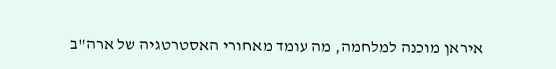איראן מוכנה למלחמה, מה עומד מאחורי האסטרטגיה של ארה"ב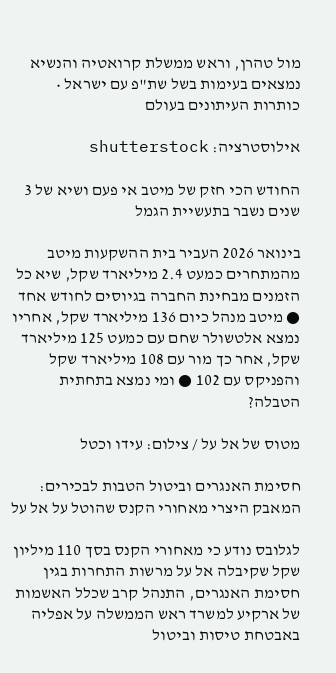מול טהרן, וראש ממשלת קרואטיה והנשיא נמצאים בעימות בשל שת"פ עם ישראל • כותרות העיתונים בעולם

אילוסטרציה: shutterstock

החודש הכי חזק של מיטב אי פעם ושיא של 3 שנים נשבר בתעשיית הגמל

בינואר 2026 העביר בית ההשקעות מיטב מהמתחרים כמעט 2.4 מיליארד שקל, שיא כל הזמנים מבחינת החברה בגיוסים לחודש אחד ● מיטב מנהל כיום 136 מיליארד שקל, אחריו נמצא אלטשולר שחם עם כמעט 125 מיליארד שקל, אחר כך מור עם 108 מיליארד שקל והפניקס עם 102 ● ומי נמצא בתחתית הטבלה?

מטוס של אל על / צילום: עידו וכטל

חסימת האנגרים וביטול הטבות לבכירים: המאבק היצרי מאחורי הקנס שהוטל על אל על

לגלובס נודע כי מאחורי הקנס בסך 110 מיליון שקל שקיבלה אל על מרשות התחרות בגין חסימת האנגרים, התנהל קרב שכלל האשמות של ארקיע למשרד ראש הממשלה על אפליה באבטחת טיסות וביטול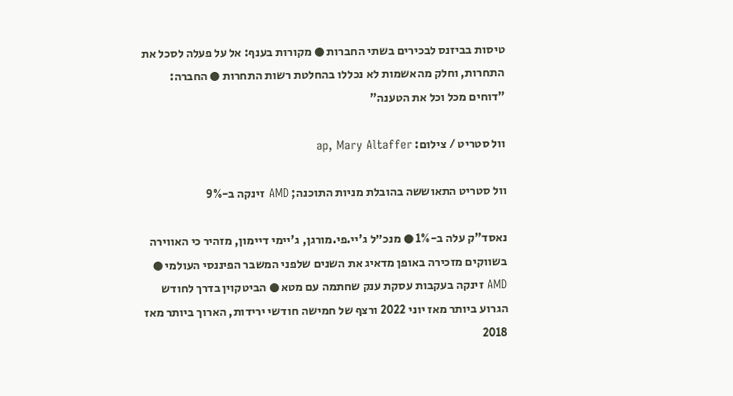טיסות בביזנס לבכירים בשתי החברות ● מקורות בענף: אל על פעלה לסכל את התחרות, וחלק מהאשמות לא נכללו בהחלטת רשות התחרות ● החברה: "דוחים מכל וכל את הטענה"

וול סטריט / צילום: ap, Mary Altaffer

וול סטריט התאוששה בהובלת מניות התוכנה; AMD זינקה ב-9%

נאסד"ק עלה ב-1% ● מנכ״ל ג'יי.פי.מורגן, ג'יימי דיימון, מזהיר כי האווירה בשווקים מזכירה באופן מדאיג את השנים שלפני המשבר הפיננסי העולמי ● AMD זינקה בעקבות עסקת ענק שחתמה עם מטא ● הביטקוין בדרך לחודש הגרוע ביותר מאז יוני 2022 ורצף של חמישה חודשי ירידות, הארוך ביותר מאז 2018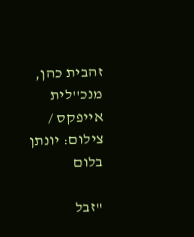זהבית כהן, מנכ''לית אייפקס / צילום: יונתן בלום

"זבל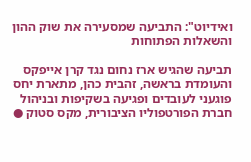ואידיוט": התביעה שמסעירה את שוק ההון והשאלות הפתוחות

תביעה שהגיש ארז נחום נגד קרן אייפקס והעומדת בראשה, זהבית כהן, מתארת יחס פוגעני לעובדים ופגיעה בשקיפות ובניהול חברת הפורטפוליו הציבורית, מקס סטוק ●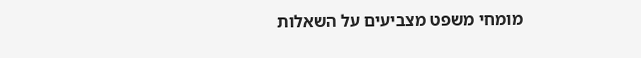מומחי משפט מצביעים על השאלות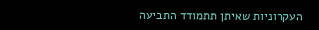העקרוניות שאיתן תתמודד התביעה